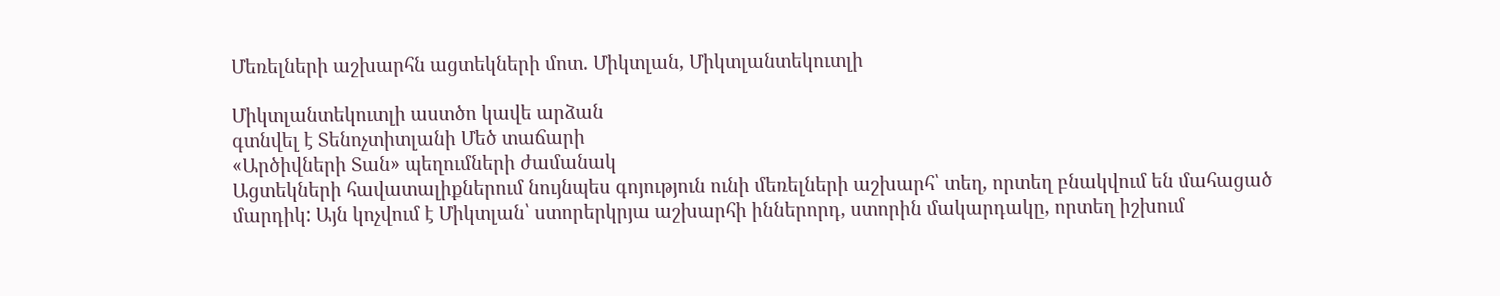Մեռելների աշխարհն ացտեկների մոտ. Միկտլան, Միկտլանտեկուտլի

Միկտլանտեկուտլի աստծո կավե արձան
գտնվել է Տենոչտիտլանի Մեծ տաճարի
«Արծիվների Տան» պեղումների ժամանակ
Ացտեկների հավատալիքներում նույնպես գոյություն ունի մեռելների աշխարհ՝ տեղ, որտեղ բնակվում են մահացած մարդիկ: Այն կոչվում է Միկտլան՝ ստորերկրյա աշխարհի իններորդ, ստորին մակարդակը, որտեղ իշխում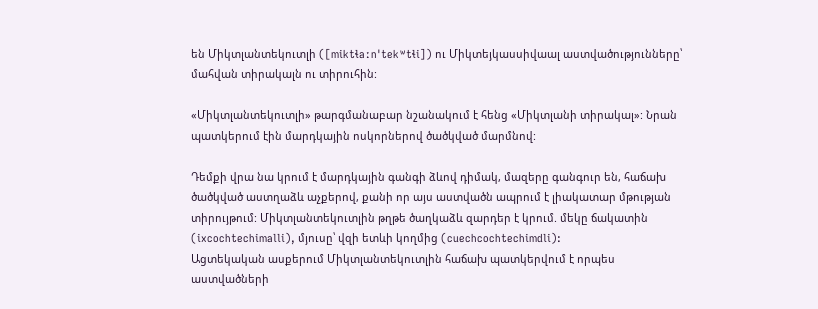են Միկտլանտեկուտլի ([miktɬaːnˈtekʷtɬi]) ու Միկտեյկասսիվաալ աստվածությունները՝ մահվան տիրակալն ու տիրուհին:

«Միկտլանտեկուտլի» թարգմանաբար նշանակում է հենց «Միկտլանի տիրակալ»: Նրան պատկերում էին մարդկային ոսկորներով ծածկված մարմնով:

Դեմքի վրա նա կրում է մարդկային գանգի ձևով դիմակ, մազերը գանգուր են, հաճախ ծածկված աստղաձև աչքերով, քանի որ այս աստվածն ապրում է լիակատար մթության տիրույթում: Միկտլանտեկուտլին թղթե ծաղկաձև զարդեր է կրում. մեկը ճակատին (ixcochtechimalli), մյուսը՝ վզի ետևի կողմից (cuechcochtechimdli):
Ացտեկական ասքերում Միկտլանտեկուտլին հաճախ պատկերվում է որպես աստվածների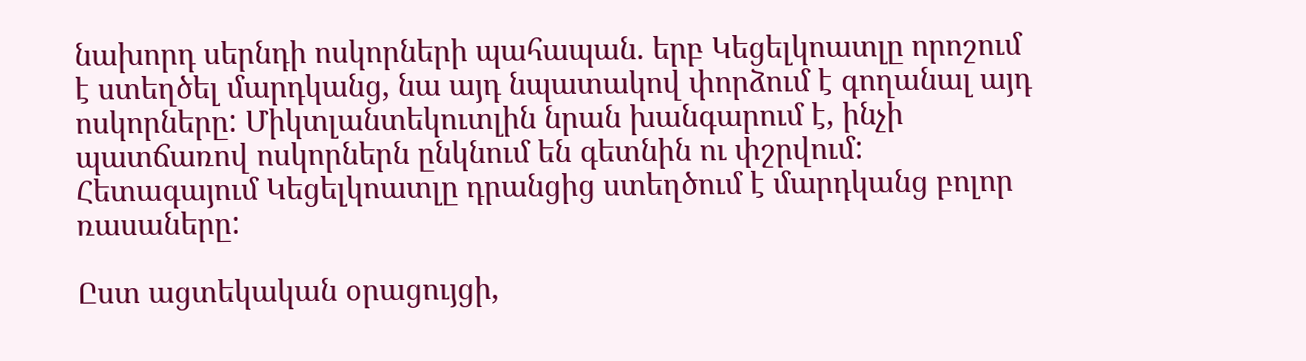նախորդ սերնդի ոսկորների պահապան. երբ Կեցելկոատլը որոշում է ստեղծել մարդկանց, նա այդ նպատակով փորձում է գողանալ այդ ոսկորները: Միկտլանտեկուտլին նրան խանգարում է, ինչի պատճառով ոսկորներն ընկնում են գետնին ու փշրվում: Հետագայում Կեցելկոատլը դրանցից ստեղծում է մարդկանց բոլոր ռասաները:

Ըստ ացտեկական օրացույցի,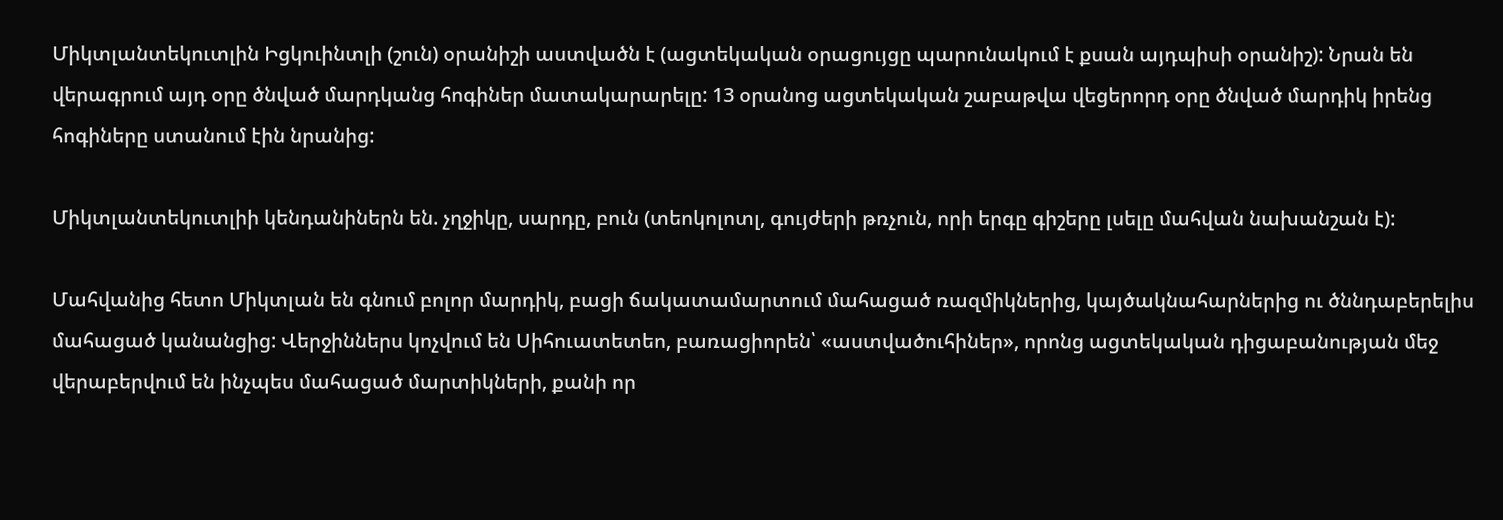Միկտլանտեկուտլին Իցկուինտլի (շուն) օրանիշի աստվածն է (ացտեկական օրացույցը պարունակում է քսան այդպիսի օրանիշ): Նրան են վերագրում այդ օրը ծնված մարդկանց հոգիներ մատակարարելը: 13 օրանոց ացտեկական շաբաթվա վեցերորդ օրը ծնված մարդիկ իրենց հոգիները ստանում էին նրանից:

Միկտլանտեկուտլիի կենդանիներն են. չղջիկը, սարդը, բուն (տեոկոլոտլ, գույժերի թռչուն, որի երգը գիշերը լսելը մահվան նախանշան է):

Մահվանից հետո Միկտլան են գնում բոլոր մարդիկ, բացի ճակատամարտում մահացած ռազմիկներից, կայծակնահարներից ու ծննդաբերելիս մահացած կանանցից: Վերջիններս կոչվում են Սիհուատետեո, բառացիորեն՝ «աստվածուհիներ», որոնց ացտեկական դիցաբանության մեջ վերաբերվում են ինչպես մահացած մարտիկների, քանի որ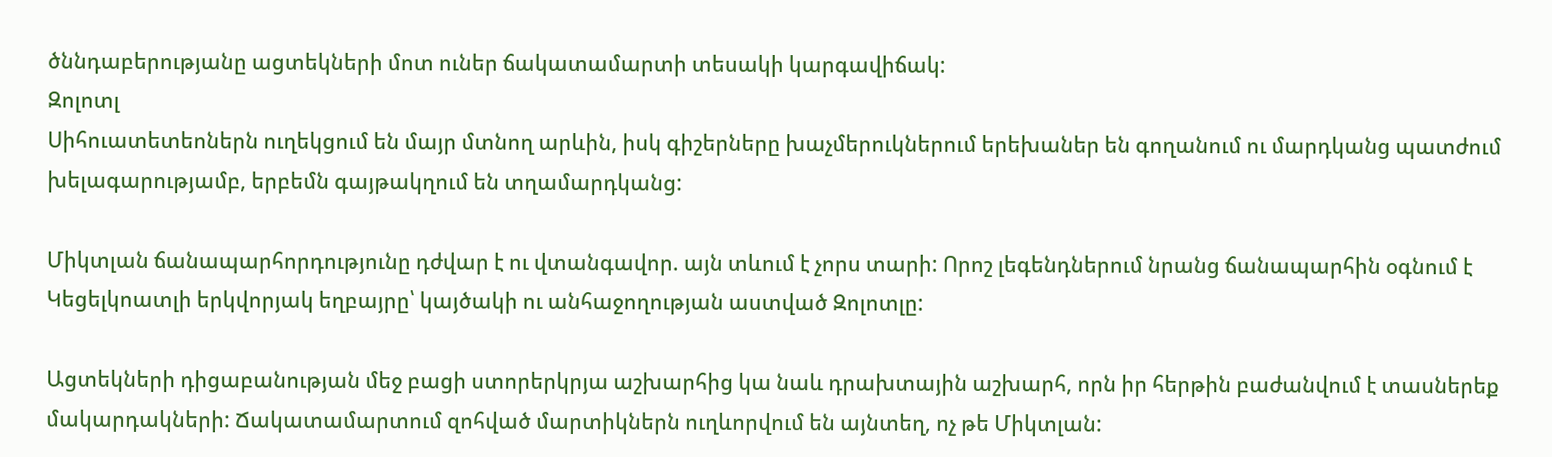ծննդաբերությանը ացտեկների մոտ ուներ ճակատամարտի տեսակի կարգավիճակ:
Զոլոտլ
Սիհուատետեոներն ուղեկցում են մայր մտնող արևին, իսկ գիշերները խաչմերուկներում երեխաներ են գողանում ու մարդկանց պատժում խելագարությամբ, երբեմն գայթակղում են տղամարդկանց:

Միկտլան ճանապարհորդությունը դժվար է ու վտանգավոր. այն տևում է չորս տարի: Որոշ լեգենդներում նրանց ճանապարհին օգնում է Կեցելկոատլի երկվորյակ եղբայրը՝ կայծակի ու անհաջողության աստված Զոլոտլը:

Ացտեկների դիցաբանության մեջ բացի ստորերկրյա աշխարհից կա նաև դրախտային աշխարհ, որն իր հերթին բաժանվում է տասներեք մակարդակների: Ճակատամարտում զոհված մարտիկներն ուղևորվում են այնտեղ, ոչ թե Միկտլան: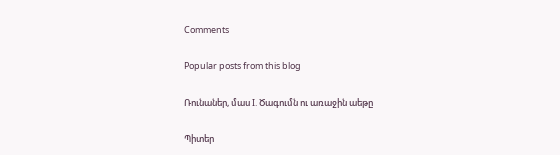Comments

Popular posts from this blog

Ռունաներ, մաս I. Ծագումն ու առաջին աեթը

Պիտեր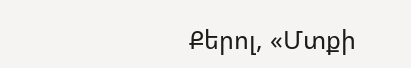Քերոլ, «Մտքի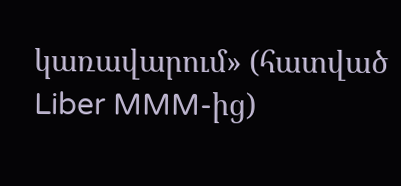կառավարում» (հատված Liber MMM-ից)